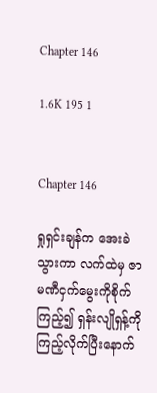Chapter 146

1.6K 195 1


Chapter 146

ရှုရှင်းချန်က အေးခဲသွားကာ လက်ထဲမှ ဇာမဏီငှက်မွေးကိုစိုက်ကြည့်၍ ရှန်းလျိုရှန့်ကို ကြည့်လိုက်ပြီးနောက်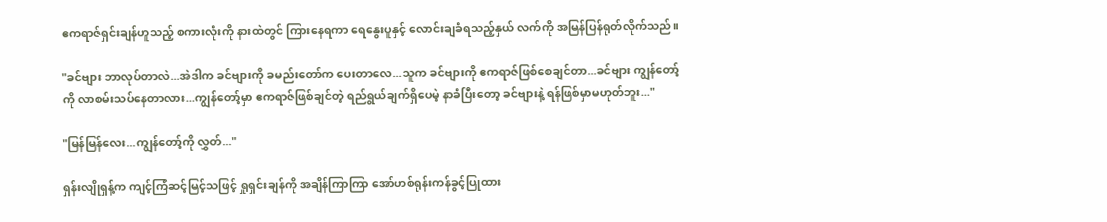ဧကရာဇ်ရှင်းချန်ဟူသည့် စကားလုံးကို နားထဲတွင် ကြားနေရကာ ရေနွေးပူနှင့် လောင်းချခံရသည့်နှယ် လက်ကို အမြန်ပြန်ရုတ်လိုက်သည်။

"ခင်ဗျား ဘာလုပ်တာလဲ...အဲဒါက ခင်ဗျားကို ခမည်းတော်က ပေးတာလေ...သူက ခင်ဗျားကို ဧကရာဇ်ဖြစ်စေချင်တာ...ခင်ဗျား ကျွန်တော့်ကို လာစမ်းသပ်နေတာလား...ကျွန်တော့်မှာ ဧကရာဇ်ဖြစ်ချင်တဲ့ ရည်ရွယ်ချက်ရှိပေမဲ့ နာခံပြီးတော့ ခင်ဗျားနဲ့ ရန်ဖြစ်မှာမဟုတ်ဘူး..."

"မြန်မြန်လေး...ကျွန်တော့်ကို လွှတ်..."

ရှန်းလျိုရှန့်က ကျင့်ကြံဆင့်မြင့်သဖြင့် ရှုရှင်းချန်ကို အချိန်ကြာကြာ အော်ဟစ်ရုန်းကန်ခွင့်ပြုထား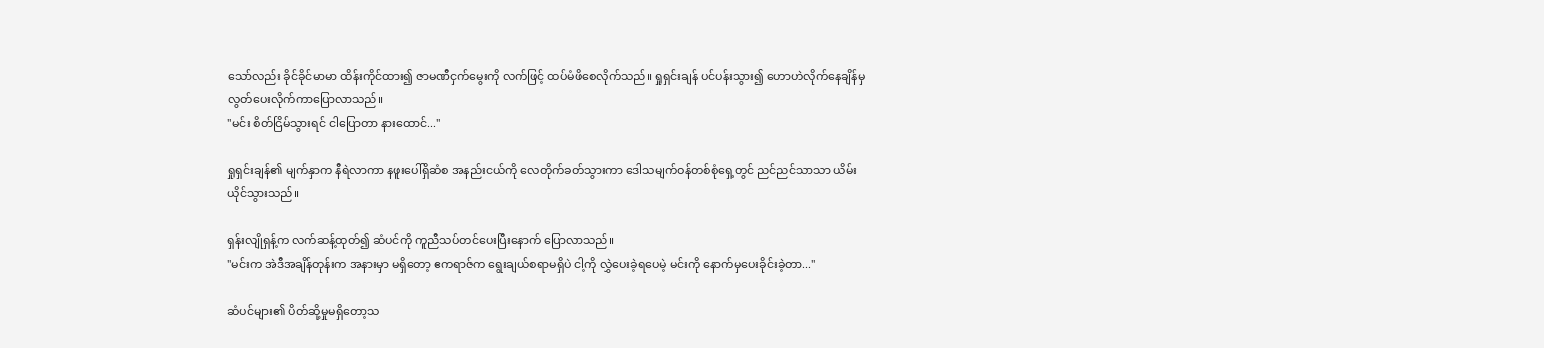သော်လည်း ခိုင်ခိုင်မာမာ ထိန်းကိုင်ထား၍ ဇာမဏီငှက်မွေးကို လက်ဖြင့် ထပ်မံဖိစေလိုက်သည်။ ရှုရှင်းချန် ပင်ပန်းသွား၍ ဟောဟဲလိုက်နေချိန်မှ လွတ်ပေးလိုက်ကာပြောလာသည်။
"မင်း စိတ်ငြိမ်သွားရင် ငါပြောတာ နားထောင်..."

ရှုရှင်းချန်၏ မျက်နှာက နီရဲလာကာ နဖူးပေါ်ရှိဆံစ အနည်းငယ်ကို လေတိုက်ခတ်သွားကာ ဒေါသမျက်ဝန်တစ်စုံရှေ့တွင် ညင်ညင်သာသာ ယိမ်းယိုင်သွားသည်။

ရှန်းလျိုရှန့်က လက်ဆန့်ထုတ်၍ ဆံပင်ကို ကူညီသပ်တင်ပေးပြီးနောက် ပြောလာသည်။
"မင်းက အဲဒီအချိန်တုန်းက အနားမှာ မရှိတော့ ဧကရာဇ်က ရွေးချယ်စရာမရှိပဲ ငါ့ကို လွှဲပေးခဲ့ရပေမဲ့ မင်းကို နောက်မှပေးခိုင်းခဲ့တာ..."

ဆံပင်များ၏ ပိတ်ဆို့မှုမရှိတော့သ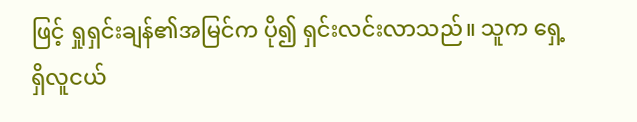ဖြင့် ရှုရှင်းချန်၏အမြင်က ပို၍ ရှင်းလင်းလာသည်။ သူက ရှေ့ရှိလူငယ်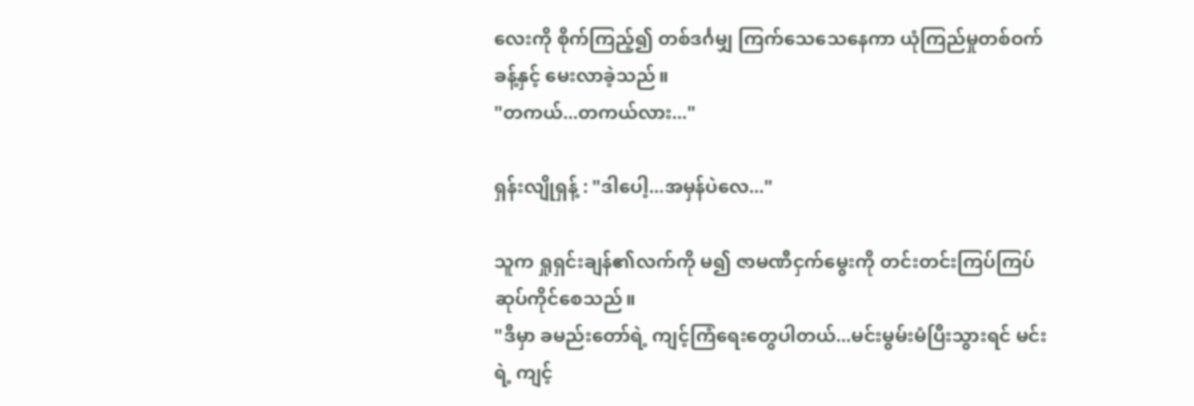လေးကို စိုက်ကြည့်၍ တစ်ဒင်္ဂမျှ ကြက်သေသေနေကာ ယုံကြည်မှုတစ်ဝက်ခန့်နှင့် မေးလာခဲ့သည်။
"တကယ်...တကယ်လား..."

ရှန်းလျိုရှန့် : "ဒါပေါ့...အမှန်ပဲလေ..."

သူက ရှုရှင်းချန်၏လက်ကို မ၍ ဇာမဏီငှက်မွေးကို တင်းတင်းကြပ်ကြပ်ဆုပ်ကိုင်စေသည်။
"ဒီမှာ ခမည်းတော်ရဲ့ ကျင့်ကြံရေးတွေပါတယ်...မင်းမွမ်းမံပြီးသွားရင် မင်းရဲ့ ကျင့်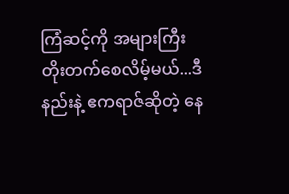ကြံဆင့်ကို အများကြီး တိုးတက်စေလိမ့်မယ်...ဒီနည်းနဲ့ ဧကရာဇ်ဆိုတဲ့ နေ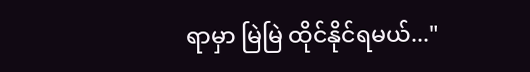ရာမှာ မြဲမြဲ ထိုင်နိုင်ရမယ်..."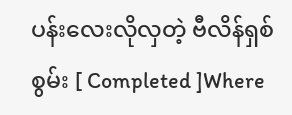ပန်းလေးလိုလှတဲ့ ဗီလိန်ရှစ်စွမ်း [ Completed ]Where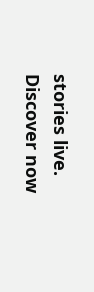stories live. Discover now